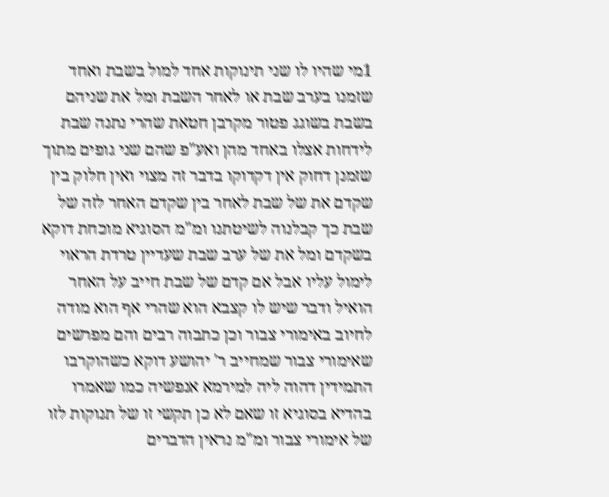1מי שהיו לו שני תינוקות אחד למול בשבת ואחד שזמנו בערב שבת או לאחר השבת ומל את שניהם בשבת בשוגג פטור מקרבן חטאת שהרי נתנה שבת לידחות אצלו באחד מהן ואע"פ שהם שני גופים מתוך שזמנן דחוק אין דקדוקו בדבר זה מצוי ואין חלוק בין שקדם את של שבת לאחר בין שקדם האחר לזה של שבת כך קבלנוה לשיטתנו ומ"מ הסוגיא מוכחת דוקא בשקדם ומל את של ערב שבת שעדיין טרדת הראוי לימול עליו אבל אם קדם של שבת חייב על האחר הואיל ודבר שיש לו קצבא הוא שהרי אף הוא מודה לחיוב באימורי צבור וכן כתבוה רבים והם מפרשים שאימורי צבור שמחייב ר' יהושע דוקא כשהוקרבו התמידין דהוה ליה למירמא אנפשיה כמו שאמרו בהדיא בסוגיא זו שאם לא כן תקשי זו של תנוקות לזו של אימורי צבור ומ"מ נראין הדברים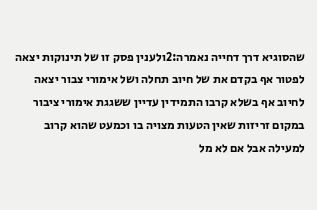שהסוגיא דרך דחייה נאמרה:2ולענין פסק זו של תינוקות יצאה לפטור אף בקדם את של חיוב תחלה ושל אימורי צבור יצאה לחיוב אף בשלא קרבו התמידין עדיין ששגגת אימורי ציבור במקום זריזות שאין הטעות מצויה בו וכמעט שהוא קרוב למעילה אבל אם לא מל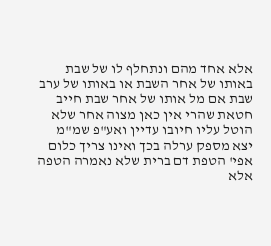אלא אחד מהם ונתחלף לו של שבת באותו של אחר השבת או באותו של ערב שבת אם מל אותו של אחר שבת חייב חטאת שהרי אין כאן מצוה אחר שלא הוטל עליו חיובו עדיין ואע"פ שמ"מ יצא מספק ערלה בכך ואינו צריך כלום אפי' הטפת דם ברית שלא נאמרה הטפה אלא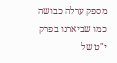מספק ערלה כבושה כמו שביארנו בפרק י"ט של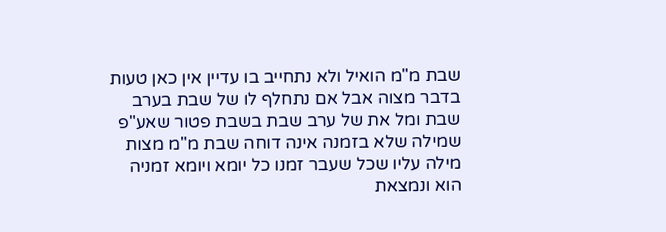שבת מ"מ הואיל ולא נתחייב בו עדיין אין כאן טעות בדבר מצוה אבל אם נתחלף לו של שבת בערב שבת ומל את של ערב שבת בשבת פטור שאע"פ שמילה שלא בזמנה אינה דוחה שבת מ"מ מצות מילה עליו שכל שעבר זמנו כל יומא ויומא זמניה הוא ונמצאת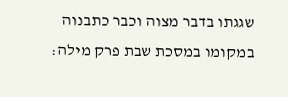שגגתו בדבר מצוה וכבר כתבנוה במקומו במסכת שבת פרק מילה: